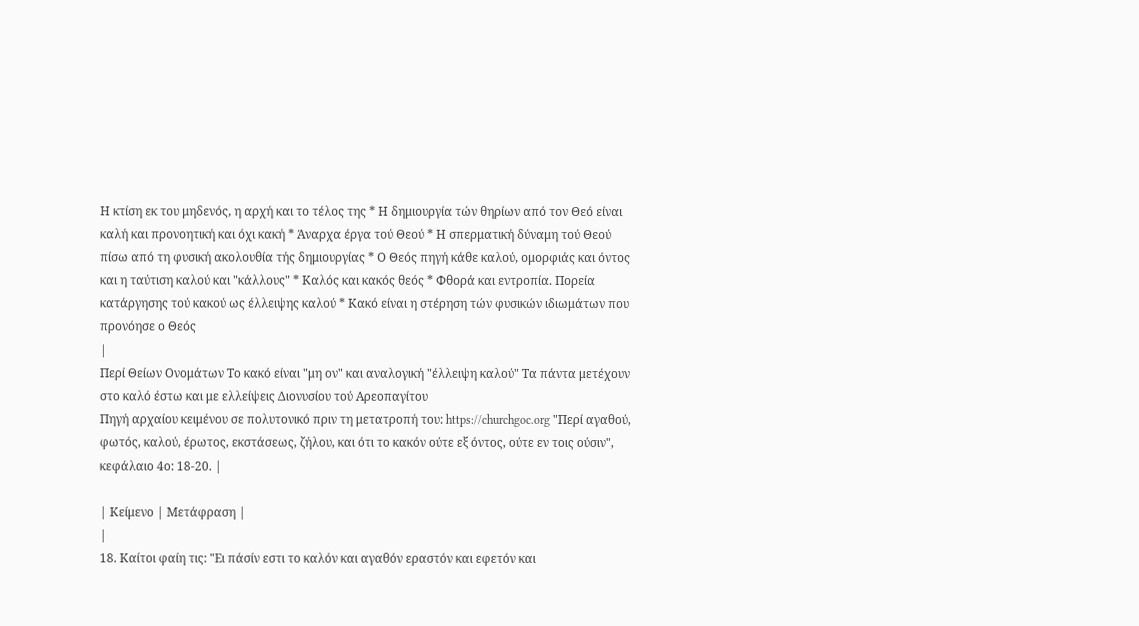Η κτίση εκ του μηδενός, η αρχή και το τέλος της * Η δημιουργία τών θηρίων από τον Θεό είναι καλή και προνοητική και όχι κακή * Άναρχα έργα τού Θεού * Η σπερματική δύναμη τού Θεού πίσω από τη φυσική ακολουθία τής δημιουργίας * Ο Θεός πηγή κάθε καλού, ομορφιάς και όντος και η ταύτιση καλού και "κάλλους" * Καλός και κακός θεός * Φθορά και εντροπία. Πορεία κατάργησης τού κακού ως έλλειψης καλού * Κακό είναι η στέρηση τών φυσικών ιδιωμάτων που προνόησε ο Θεός
|
Περί Θείων Ονομάτων Το κακό είναι "μη ον" και αναλογική "έλλειψη καλού" Τα πάντα μετέχουν στο καλό έστω και με ελλείψεις Διονυσίου τού Αρεοπαγίτου
Πηγή αρχαίου κειμένου σε πολυτονικό πριν τη μετατροπή του: https://churchgoc.org "Περί αγαθού, φωτός, καλού, έρωτος, εκστάσεως, ζήλου, και ότι το κακόν ούτε εξ όντος, ούτε εν τοις ούσιν", κεφάλαιο 4ο: 18-20. |

| Κείμενο | Μετάφραση |
|
18. Καίτοι φαίη τις: "Ει πάσίν εστι το καλόν και αγαθόν εραστόν και εφετόν και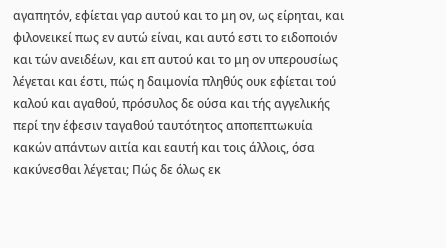αγαπητόν, εφίεται γαρ αυτού και το μη ον, ως είρηται, και φιλονεικεί πως εν αυτώ είναι, και αυτό εστι το ειδοποιόν και τών ανειδέων, και επ αυτού και το μη ον υπερουσίως λέγεται και έστι, πώς η δαιμονία πληθύς ουκ εφίεται τού καλού και αγαθού, πρόσυλος δε ούσα και τής αγγελικής περί την έφεσιν ταγαθού ταυτότητος αποπεπτωκυία κακών απάντων αιτία και εαυτή και τοις άλλοις, όσα κακύνεσθαι λέγεται; Πώς δε όλως εκ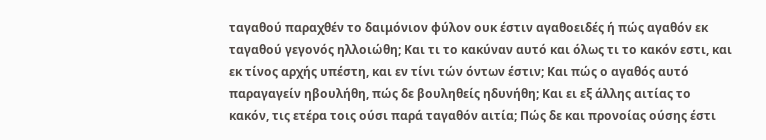ταγαθού παραχθέν το δαιμόνιον φύλον ουκ έστιν αγαθοειδές ή πώς αγαθόν εκ ταγαθού γεγονός ηλλοιώθη; Και τι το κακύναν αυτό και όλως τι το κακόν εστι, και εκ τίνος αρχής υπέστη, και εν τίνι τών όντων έστιν; Και πώς ο αγαθός αυτό παραγαγείν ηβουλήθη, πώς δε βουληθείς ηδυνήθη; Και ει εξ άλλης αιτίας το κακόν, τις ετέρα τοις ούσι παρά ταγαθόν αιτία; Πώς δε και προνοίας ούσης έστι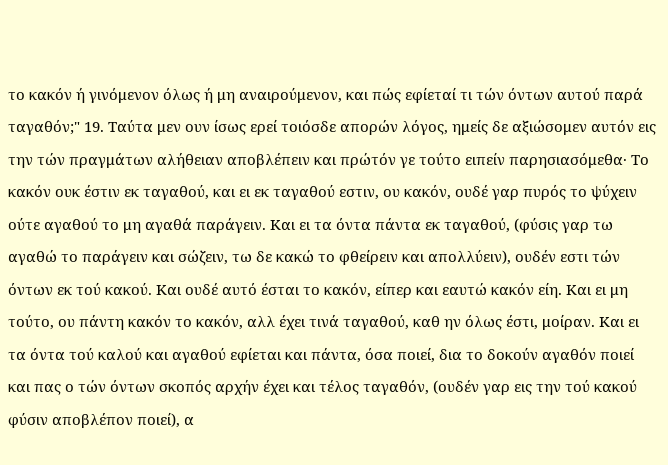το κακόν ή γινόμενον όλως ή μη αναιρούμενον, και πώς εφίεταί τι τών όντων αυτού παρά ταγαθόν;" 19. Ταύτα μεν ουν ίσως ερεί τοιόσδε απορών λόγος, ημείς δε αξιώσομεν αυτόν εις την τών πραγμάτων αλήθειαν αποβλέπειν και πρώτόν γε τούτο ειπείν παρησιασόμεθα· Το κακόν ουκ έστιν εκ ταγαθού, και ει εκ ταγαθού εστιν, ου κακόν, ουδέ γαρ πυρός το ψύχειν ούτε αγαθού το μη αγαθά παράγειν. Και ει τα όντα πάντα εκ ταγαθού, (φύσις γαρ τω αγαθώ το παράγειν και σώζειν, τω δε κακώ το φθείρειν και απολλύειν), ουδέν εστι τών όντων εκ τού κακού. Και ουδέ αυτό έσται το κακόν, είπερ και εαυτώ κακόν είη. Και ει μη τούτο, ου πάντη κακόν το κακόν, αλλ έχει τινά ταγαθού, καθ ην όλως έστι, μοίραν. Και ει τα όντα τού καλού και αγαθού εφίεται και πάντα, όσα ποιεί, δια το δοκούν αγαθόν ποιεί και πας ο τών όντων σκοπός αρχήν έχει και τέλος ταγαθόν, (ουδέν γαρ εις την τού κακού φύσιν αποβλέπον ποιεί), α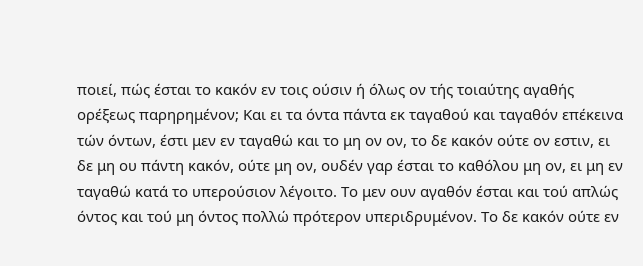ποιεί, πώς έσται το κακόν εν τοις ούσιν ή όλως ον τής τοιαύτης αγαθής ορέξεως παρηρημένον; Και ει τα όντα πάντα εκ ταγαθού και ταγαθόν επέκεινα τών όντων, έστι μεν εν ταγαθώ και το μη ον ον, το δε κακόν ούτε ον εστιν, ει δε μη ου πάντη κακόν, ούτε μη ον, ουδέν γαρ έσται το καθόλου μη ον, ει μη εν ταγαθώ κατά το υπερούσιον λέγοιτο. Το μεν ουν αγαθόν έσται και τού απλώς όντος και τού μη όντος πολλώ πρότερον υπεριδρυμένον. Το δε κακόν ούτε εν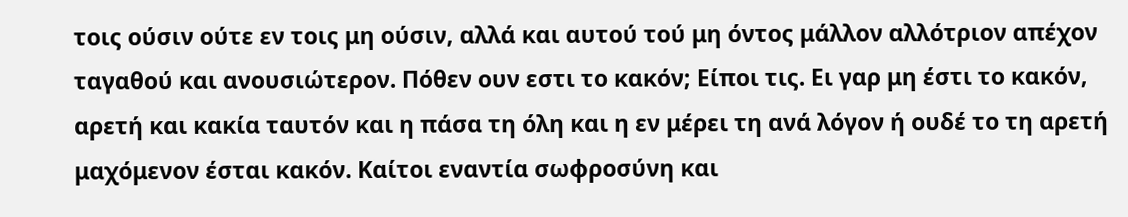τοις ούσιν ούτε εν τοις μη ούσιν, αλλά και αυτού τού μη όντος μάλλον αλλότριον απέχον ταγαθού και ανουσιώτερον. Πόθεν ουν εστι το κακόν; Είποι τις. Ει γαρ μη έστι το κακόν, αρετή και κακία ταυτόν και η πάσα τη όλη και η εν μέρει τη ανά λόγον ή ουδέ το τη αρετή μαχόμενον έσται κακόν. Καίτοι εναντία σωφροσύνη και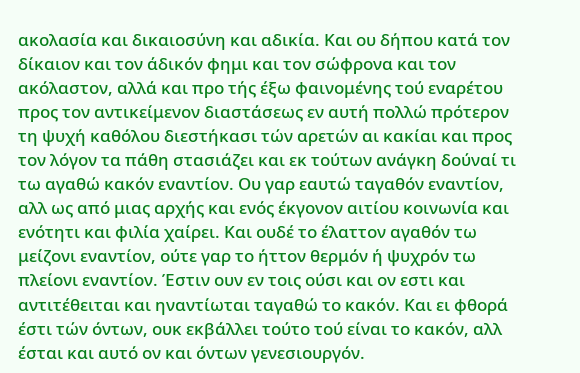ακολασία και δικαιοσύνη και αδικία. Και ου δήπου κατά τον δίκαιον και τον άδικόν φημι και τον σώφρονα και τον ακόλαστον, αλλά και προ τής έξω φαινομένης τού εναρέτου προς τον αντικείμενον διαστάσεως εν αυτή πολλώ πρότερον τη ψυχή καθόλου διεστήκασι τών αρετών αι κακίαι και προς τον λόγον τα πάθη στασιάζει και εκ τούτων ανάγκη δούναί τι τω αγαθώ κακόν εναντίον. Ου γαρ εαυτώ ταγαθόν εναντίον, αλλ ως από μιας αρχής και ενός έκγονον αιτίου κοινωνία και ενότητι και φιλία χαίρει. Και ουδέ το έλαττον αγαθόν τω μείζονι εναντίον, ούτε γαρ το ήττον θερμόν ή ψυχρόν τω πλείονι εναντίον. Έστιν ουν εν τοις ούσι και ον εστι και αντιτέθειται και ηναντίωται ταγαθώ το κακόν. Και ει φθορά έστι τών όντων, ουκ εκβάλλει τούτο τού είναι το κακόν, αλλ έσται και αυτό ον και όντων γενεσιουργόν.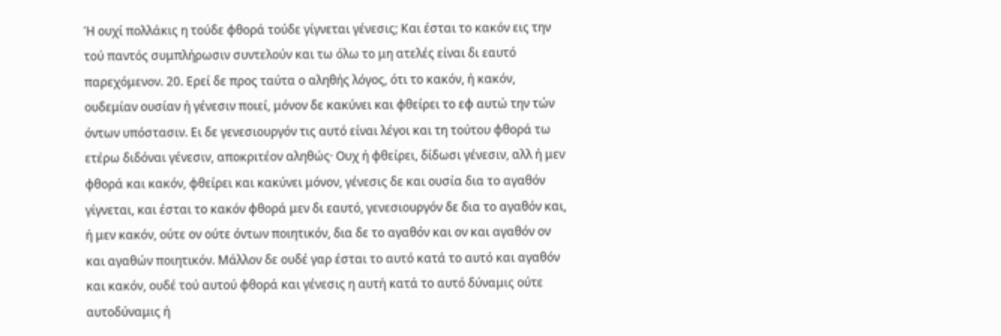Ή ουχί πολλάκις η τούδε φθορά τούδε γίγνεται γένεσις; Και έσται το κακόν εις την τού παντός συμπλήρωσιν συντελούν και τω όλω το μη ατελές είναι δι εαυτό παρεχόμενον. 20. Ερεί δε προς ταύτα ο αληθής λόγος, ότι το κακόν, ή κακόν, ουδεμίαν ουσίαν ή γένεσιν ποιεί, μόνον δε κακύνει και φθείρει το εφ αυτώ την τών όντων υπόστασιν. Ει δε γενεσιουργόν τις αυτό είναι λέγοι και τη τούτου φθορά τω ετέρω διδόναι γένεσιν, αποκριτέον αληθώς· Ουχ ή φθείρει, δίδωσι γένεσιν, αλλ ή μεν φθορά και κακόν, φθείρει και κακύνει μόνον, γένεσις δε και ουσία δια το αγαθόν γίγνεται, και έσται το κακόν φθορά μεν δι εαυτό, γενεσιουργόν δε δια το αγαθόν και, ή μεν κακόν, ούτε ον ούτε όντων ποιητικόν, δια δε το αγαθόν και ον και αγαθόν ον και αγαθών ποιητικόν. Μάλλον δε ουδέ γαρ έσται το αυτό κατά το αυτό και αγαθόν και κακόν, ουδέ τού αυτού φθορά και γένεσις η αυτή κατά το αυτό δύναμις ούτε αυτοδύναμις ή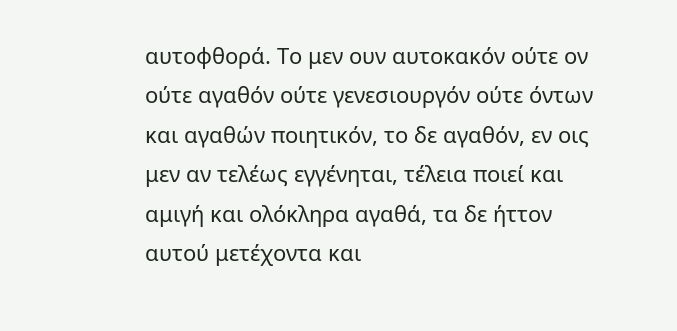αυτοφθορά. Το μεν ουν αυτοκακόν ούτε ον ούτε αγαθόν ούτε γενεσιουργόν ούτε όντων και αγαθών ποιητικόν, το δε αγαθόν, εν οις μεν αν τελέως εγγένηται, τέλεια ποιεί και αμιγή και ολόκληρα αγαθά, τα δε ήττον αυτού μετέχοντα και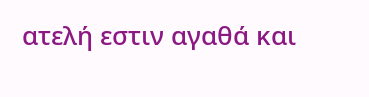ατελή εστιν αγαθά και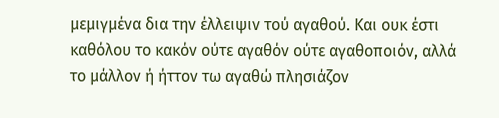μεμιγμένα δια την έλλειψιν τού αγαθού. Και ουκ έστι καθόλου το κακόν ούτε αγαθόν ούτε αγαθοποιόν, αλλά το μάλλον ή ήττον τω αγαθώ πλησιάζον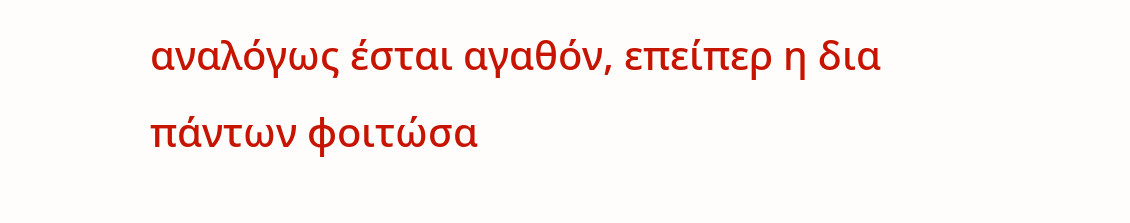αναλόγως έσται αγαθόν, επείπερ η δια πάντων φοιτώσα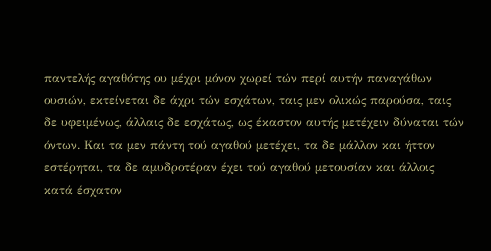παντελής αγαθότης ου μέχρι μόνον χωρεί τών περί αυτήν παναγάθων ουσιών, εκτείνεται δε άχρι τών εσχάτων, ταις μεν ολικώς παρούσα, ταις δε υφειμένως, άλλαις δε εσχάτως, ως έκαστον αυτής μετέχειν δύναται τών όντων. Και τα μεν πάντη τού αγαθού μετέχει, τα δε μάλλον και ήττον εστέρηται, τα δε αμυδροτέραν έχει τού αγαθού μετουσίαν και άλλοις κατά έσχατον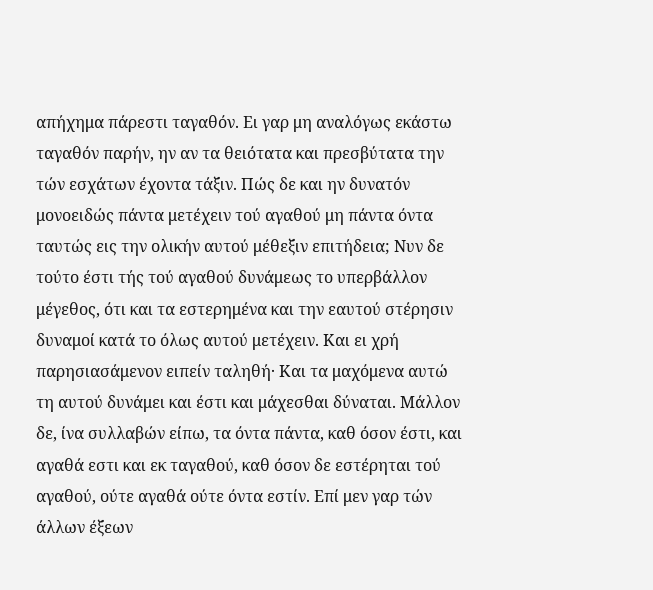απήχημα πάρεστι ταγαθόν. Ει γαρ μη αναλόγως εκάστω ταγαθόν παρήν, ην αν τα θειότατα και πρεσβύτατα την τών εσχάτων έχοντα τάξιν. Πώς δε και ην δυνατόν μονοειδώς πάντα μετέχειν τού αγαθού μη πάντα όντα ταυτώς εις την ολικήν αυτού μέθεξιν επιτήδεια; Νυν δε τούτο έστι τής τού αγαθού δυνάμεως το υπερβάλλον μέγεθος, ότι και τα εστερημένα και την εαυτού στέρησιν δυναμοί κατά το όλως αυτού μετέχειν. Και ει χρή παρησιασάμενον ειπείν ταληθή· Και τα μαχόμενα αυτώ τη αυτού δυνάμει και έστι και μάχεσθαι δύναται. Μάλλον δε, ίνα συλλαβών είπω, τα όντα πάντα, καθ όσον έστι, και αγαθά εστι και εκ ταγαθού, καθ όσον δε εστέρηται τού αγαθού, ούτε αγαθά ούτε όντα εστίν. Επί μεν γαρ τών άλλων έξεων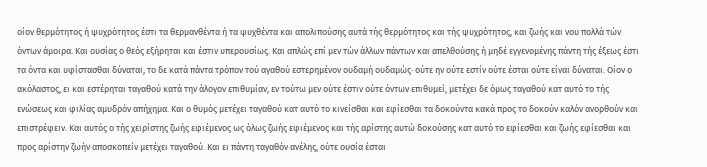οίον θερμότητος ή ψυχρότητος έστι τα θερμανθέντα ή τα ψυχθέντα και απολιπούσης αυτά τής θερμότητος και τής ψυχρότητος, και ζωής και νου πολλά τών όντων άμοιρα. Και ουσίας ο θεός εξήρηται και έστιν υπερουσίως. Και απλώς επί μεν τών άλλων πάντων και απελθούσης ή μηδέ εγγενομένης πάντη τής έξεως έστι τα όντα και υφίστασθαι δύναται, το δε κατά πάντα τρόπον τού αγαθού εστερημένον ουδαμή ουδαμώς· ούτε ην ούτε εστίν ούτε έσται ούτε είναι δύναται. Οίον ο ακόλαστος, ει και εστέρηται ταγαθού κατά την άλογον επιθυμίαν, εν τούτω μεν ούτε έστιν ούτε όντων επιθυμεί, μετέχει δε όμως ταγαθού κατ αυτό το τής ενώσεως και φιλίας αμυδρόν απήχημα. Και ο θυμός μετέχει ταγαθού κατ αυτό το κινείσθαι και εφίεσθαι τα δοκούντα κακά προς το δοκούν καλόν ανορθούν και επιστρέφειν. Και αυτός ο τής χειρίστης ζωής εφιέμενος ως όλως ζωής εφιέμενος και τής αρίστης αυτώ δοκούσης κατ αυτό το εφίεσθαι και ζωής εφίεσθαι και προς αρίστην ζωήν αποσκοπείν μετέχει ταγαθού. Και ει πάντη ταγαθόν ανέλης, ούτε ουσία έσται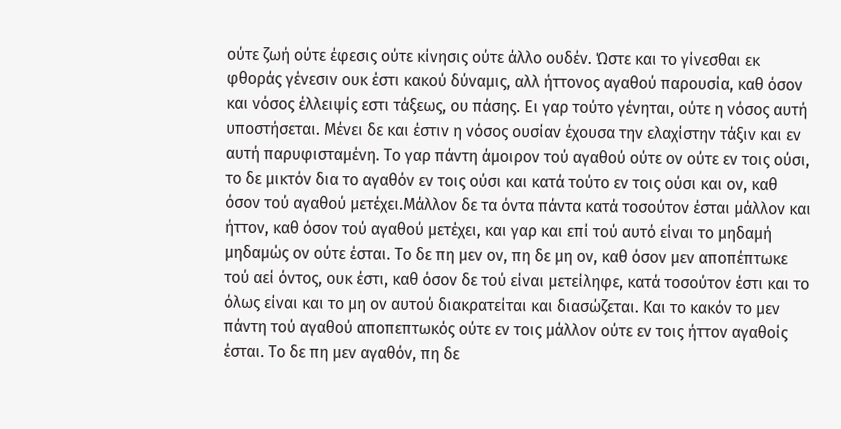ούτε ζωή ούτε έφεσις ούτε κίνησις ούτε άλλο ουδέν. Ώστε και το γίνεσθαι εκ φθοράς γένεσιν ουκ έστι κακού δύναμις, αλλ ήττονος αγαθού παρουσία, καθ όσον και νόσος έλλειψίς εστι τάξεως, ου πάσης. Ει γαρ τούτο γένηται, ούτε η νόσος αυτή υποστήσεται. Μένει δε και έστιν η νόσος ουσίαν έχουσα την ελαχίστην τάξιν και εν αυτή παρυφισταμένη. Το γαρ πάντη άμοιρον τού αγαθού ούτε ον ούτε εν τοις ούσι, το δε μικτόν δια το αγαθόν εν τοις ούσι και κατά τούτο εν τοις ούσι και ον, καθ όσον τού αγαθού μετέχει.Μάλλον δε τα όντα πάντα κατά τοσούτον έσται μάλλον και ήττον, καθ όσον τού αγαθού μετέχει, και γαρ και επί τού αυτό είναι το μηδαμή μηδαμώς ον ούτε έσται. Το δε πη μεν ον, πη δε μη ον, καθ όσον μεν αποπέπτωκε τού αεί όντος, ουκ έστι, καθ όσον δε τού είναι μετείληφε, κατά τοσούτον έστι και το όλως είναι και το μη ον αυτού διακρατείται και διασώζεται. Και το κακόν το μεν πάντη τού αγαθού αποπεπτωκός ούτε εν τοις μάλλον ούτε εν τοις ήττον αγαθοίς έσται. Το δε πη μεν αγαθόν, πη δε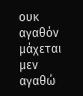ουκ αγαθόν μάχεται μεν αγαθώ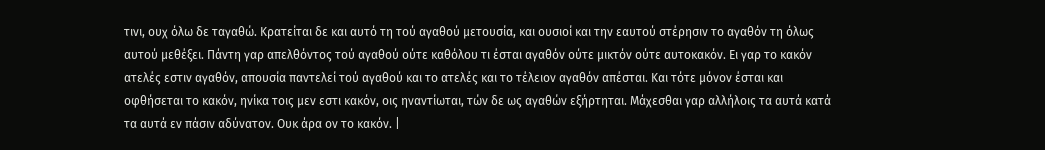τινι, ουχ όλω δε ταγαθώ. Κρατείται δε και αυτό τη τού αγαθού μετουσία, και ουσιοί και την εαυτού στέρησιν το αγαθόν τη όλως αυτού μεθέξει. Πάντη γαρ απελθόντος τού αγαθού ούτε καθόλου τι έσται αγαθόν ούτε μικτόν ούτε αυτοκακόν. Ει γαρ το κακόν ατελές εστιν αγαθόν, απουσία παντελεί τού αγαθού και το ατελές και το τέλειον αγαθόν απέσται. Και τότε μόνον έσται και οφθήσεται το κακόν, ηνίκα τοις μεν εστι κακόν, οις ηναντίωται, τών δε ως αγαθών εξήρτηται. Μάχεσθαι γαρ αλλήλοις τα αυτά κατά τα αυτά εν πάσιν αδύνατον. Ουκ άρα ον το κακόν. |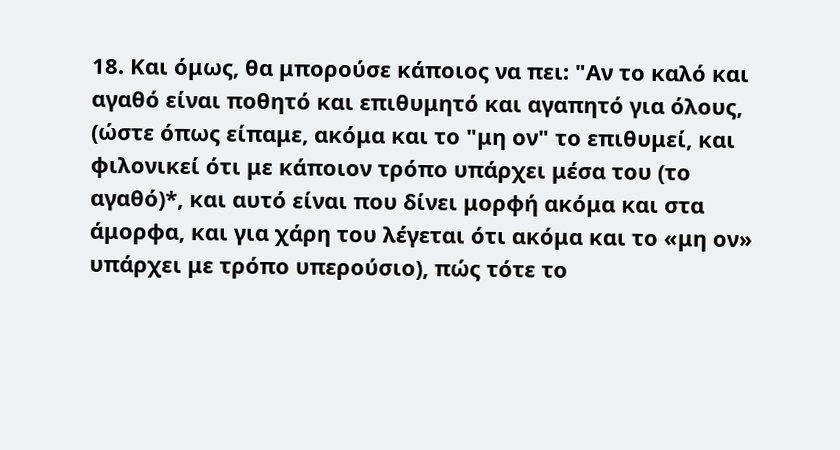18. Και όμως, θα μπορούσε κάποιος να πει: "Αν το καλό και αγαθό είναι ποθητό και επιθυμητό και αγαπητό για όλους, (ώστε όπως είπαμε, ακόμα και το "μη ον" το επιθυμεί, και φιλονικεί ότι με κάποιον τρόπο υπάρχει μέσα του (το αγαθό)*, και αυτό είναι που δίνει μορφή ακόμα και στα άμορφα, και για χάρη του λέγεται ότι ακόμα και το «μη ον» υπάρχει με τρόπο υπερούσιο), πώς τότε το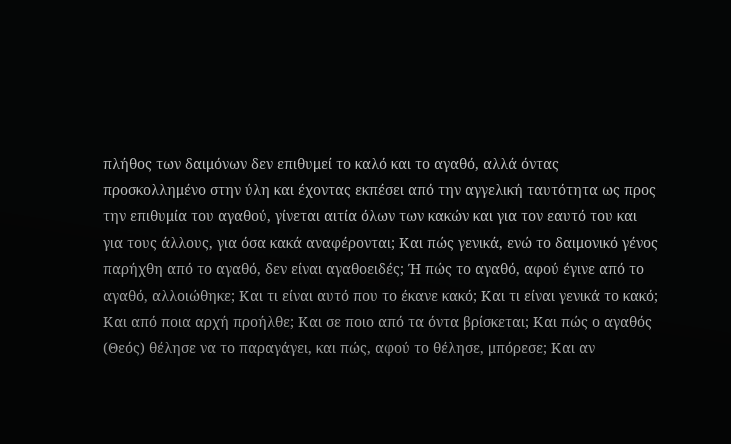πλήθος των δαιμόνων δεν επιθυμεί το καλό και το αγαθό, αλλά όντας προσκολλημένο στην ύλη και έχοντας εκπέσει από την αγγελική ταυτότητα ως προς την επιθυμία του αγαθού, γίνεται αιτία όλων των κακών και για τον εαυτό του και για τους άλλους, για όσα κακά αναφέρονται; Και πώς γενικά, ενώ το δαιμονικό γένος παρήχθη από το αγαθό, δεν είναι αγαθοειδές; Ή πώς το αγαθό, αφού έγινε από το αγαθό, αλλοιώθηκε; Και τι είναι αυτό που το έκανε κακό; Και τι είναι γενικά το κακό; Και από ποια αρχή προήλθε; Και σε ποιο από τα όντα βρίσκεται; Και πώς ο αγαθός (Θεός) θέλησε να το παραγάγει, και πώς, αφού το θέλησε, μπόρεσε; Και αν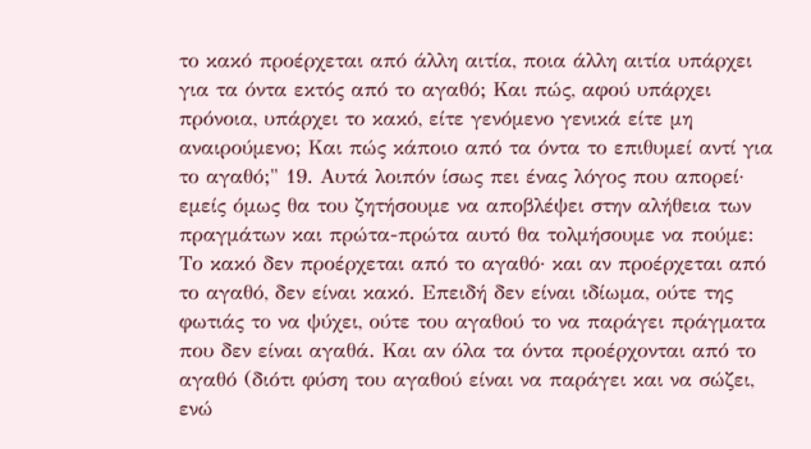το κακό προέρχεται από άλλη αιτία, ποια άλλη αιτία υπάρχει για τα όντα εκτός από το αγαθό; Και πώς, αφού υπάρχει πρόνοια, υπάρχει το κακό, είτε γενόμενο γενικά είτε μη αναιρούμενο; Και πώς κάποιο από τα όντα το επιθυμεί αντί για το αγαθό;" 19. Αυτά λοιπόν ίσως πει ένας λόγος που απορεί· εμείς όμως θα του ζητήσουμε να αποβλέψει στην αλήθεια των πραγμάτων και πρώτα-πρώτα αυτό θα τολμήσουμε να πούμε: Το κακό δεν προέρχεται από το αγαθό· και αν προέρχεται από το αγαθό, δεν είναι κακό. Επειδή δεν είναι ιδίωμα, ούτε της φωτιάς το να ψύχει, ούτε του αγαθού το να παράγει πράγματα που δεν είναι αγαθά. Και αν όλα τα όντα προέρχονται από το αγαθό (διότι φύση του αγαθού είναι να παράγει και να σώζει, ενώ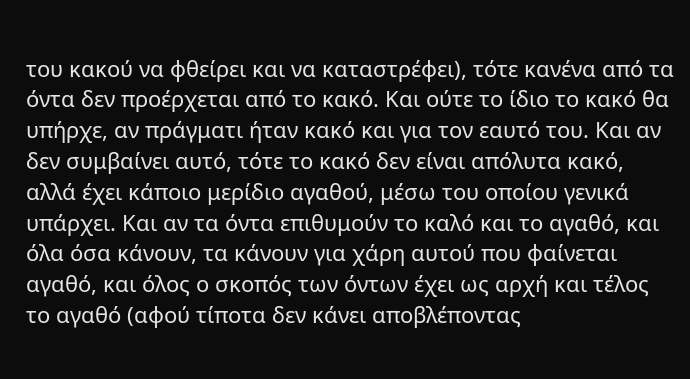του κακού να φθείρει και να καταστρέφει), τότε κανένα από τα όντα δεν προέρχεται από το κακό. Και ούτε το ίδιο το κακό θα υπήρχε, αν πράγματι ήταν κακό και για τον εαυτό του. Και αν δεν συμβαίνει αυτό, τότε το κακό δεν είναι απόλυτα κακό, αλλά έχει κάποιο μερίδιο αγαθού, μέσω του οποίου γενικά υπάρχει. Και αν τα όντα επιθυμούν το καλό και το αγαθό, και όλα όσα κάνουν, τα κάνουν για χάρη αυτού που φαίνεται αγαθό, και όλος ο σκοπός των όντων έχει ως αρχή και τέλος το αγαθό (αφού τίποτα δεν κάνει αποβλέποντας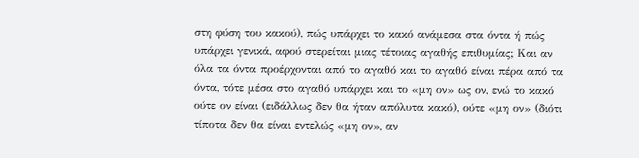στη φύση του κακού), πώς υπάρχει το κακό ανάμεσα στα όντα ή πώς υπάρχει γενικά, αφού στερείται μιας τέτοιας αγαθής επιθυμίας; Και αν όλα τα όντα προέρχονται από το αγαθό και το αγαθό είναι πέρα από τα όντα, τότε μέσα στο αγαθό υπάρχει και το «μη ον» ως ον, ενώ το κακό ούτε ον είναι (ειδάλλως δεν θα ήταν απόλυτα κακό), ούτε «μη ον» (διότι τίποτα δεν θα είναι εντελώς «μη ον», αν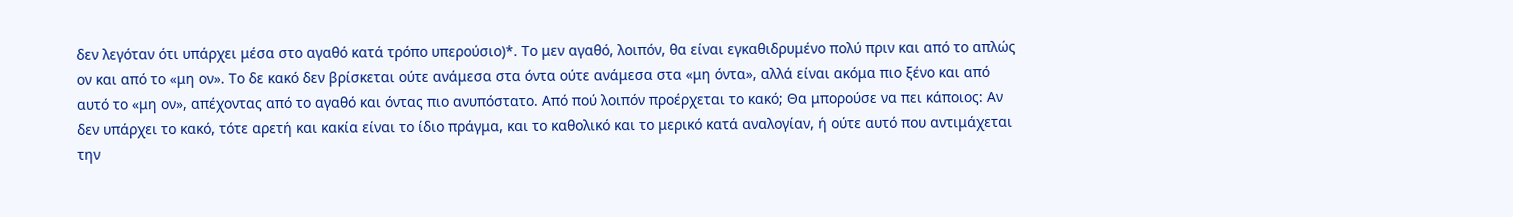δεν λεγόταν ότι υπάρχει μέσα στο αγαθό κατά τρόπο υπερούσιο)*. Το μεν αγαθό, λοιπόν, θα είναι εγκαθιδρυμένο πολύ πριν και από το απλώς ον και από το «μη ον». Το δε κακό δεν βρίσκεται ούτε ανάμεσα στα όντα ούτε ανάμεσα στα «μη όντα», αλλά είναι ακόμα πιο ξένο και από αυτό το «μη ον», απέχοντας από το αγαθό και όντας πιο ανυπόστατο. Από πού λοιπόν προέρχεται το κακό; Θα μπορούσε να πει κάποιος: Αν δεν υπάρχει το κακό, τότε αρετή και κακία είναι το ίδιο πράγμα, και το καθολικό και το μερικό κατά αναλογίαν, ή ούτε αυτό που αντιμάχεται την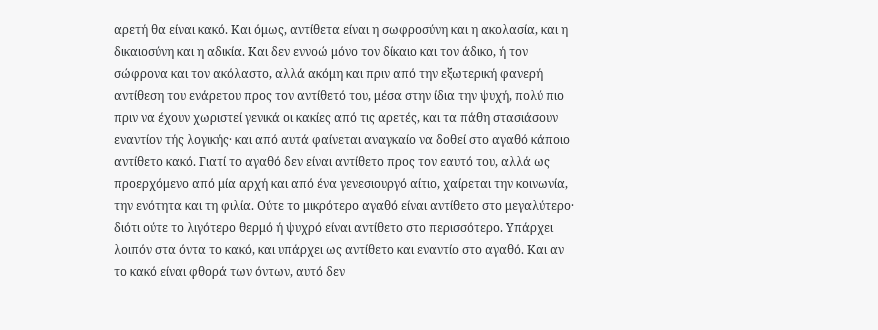αρετή θα είναι κακό. Και όμως, αντίθετα είναι η σωφροσύνη και η ακολασία, και η δικαιοσύνη και η αδικία. Και δεν εννοώ μόνο τον δίκαιο και τον άδικο, ή τον σώφρονα και τον ακόλαστο, αλλά ακόμη και πριν από την εξωτερική φανερή αντίθεση του ενάρετου προς τον αντίθετό του, μέσα στην ίδια την ψυχή, πολύ πιο πριν να έχουν χωριστεί γενικά οι κακίες από τις αρετές, και τα πάθη στασιάσουν εναντίον τής λογικής· και από αυτά φαίνεται αναγκαίο να δοθεί στο αγαθό κάποιο αντίθετο κακό. Γιατί το αγαθό δεν είναι αντίθετο προς τον εαυτό του, αλλά ως προερχόμενο από μία αρχή και από ένα γενεσιουργό αίτιο, χαίρεται την κοινωνία, την ενότητα και τη φιλία. Ούτε το μικρότερο αγαθό είναι αντίθετο στο μεγαλύτερο· διότι ούτε το λιγότερο θερμό ή ψυχρό είναι αντίθετο στο περισσότερο. Υπάρχει λοιπόν στα όντα το κακό, και υπάρχει ως αντίθετο και εναντίο στο αγαθό. Και αν το κακό είναι φθορά των όντων, αυτό δεν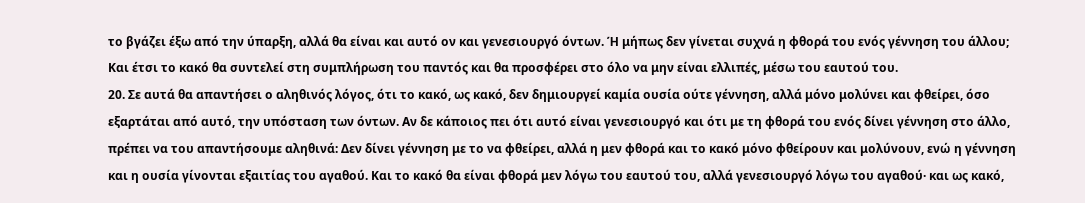το βγάζει έξω από την ύπαρξη, αλλά θα είναι και αυτό ον και γενεσιουργό όντων. Ή μήπως δεν γίνεται συχνά η φθορά του ενός γέννηση του άλλου; Και έτσι το κακό θα συντελεί στη συμπλήρωση του παντός και θα προσφέρει στο όλο να μην είναι ελλιπές, μέσω του εαυτού του.
20. Σε αυτά θα απαντήσει ο αληθινός λόγος, ότι το κακό, ως κακό, δεν δημιουργεί καμία ουσία ούτε γέννηση, αλλά μόνο μολύνει και φθείρει, όσο εξαρτάται από αυτό, την υπόσταση των όντων. Αν δε κάποιος πει ότι αυτό είναι γενεσιουργό και ότι με τη φθορά του ενός δίνει γέννηση στο άλλο, πρέπει να του απαντήσουμε αληθινά: Δεν δίνει γέννηση με το να φθείρει, αλλά η μεν φθορά και το κακό μόνο φθείρουν και μολύνουν, ενώ η γέννηση και η ουσία γίνονται εξαιτίας του αγαθού. Και το κακό θα είναι φθορά μεν λόγω του εαυτού του, αλλά γενεσιουργό λόγω του αγαθού· και ως κακό,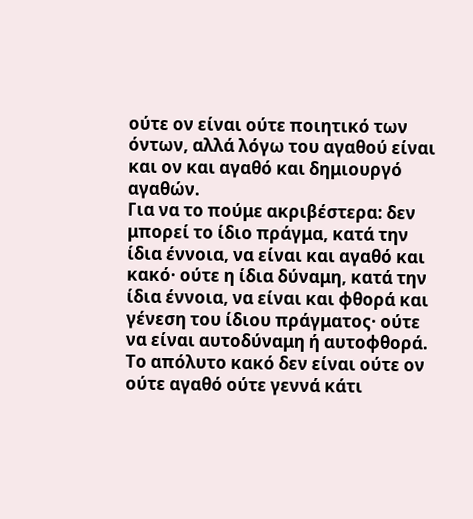ούτε ον είναι ούτε ποιητικό των όντων, αλλά λόγω του αγαθού είναι και ον και αγαθό και δημιουργό αγαθών.
Για να το πούμε ακριβέστερα: δεν μπορεί το ίδιο πράγμα, κατά την ίδια έννοια, να είναι και αγαθό και κακό· ούτε η ίδια δύναμη, κατά την ίδια έννοια, να είναι και φθορά και γένεση του ίδιου πράγματος· ούτε να είναι αυτοδύναμη ή αυτοφθορά. Το απόλυτο κακό δεν είναι ούτε ον ούτε αγαθό ούτε γεννά κάτι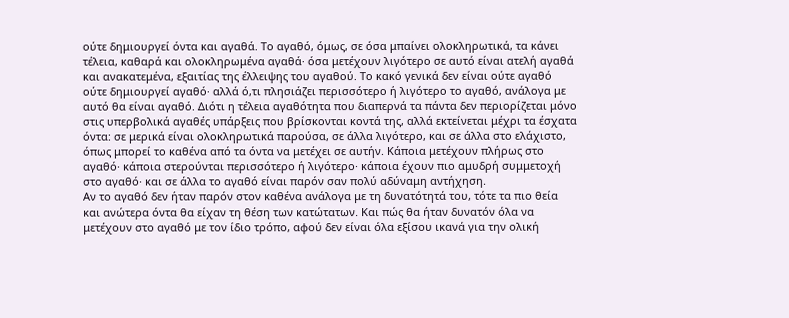ούτε δημιουργεί όντα και αγαθά. Το αγαθό, όμως, σε όσα μπαίνει ολοκληρωτικά, τα κάνει τέλεια, καθαρά και ολοκληρωμένα αγαθά· όσα μετέχουν λιγότερο σε αυτό είναι ατελή αγαθά και ανακατεμένα, εξαιτίας της έλλειψης του αγαθού. Το κακό γενικά δεν είναι ούτε αγαθό ούτε δημιουργεί αγαθό· αλλά ό,τι πλησιάζει περισσότερο ή λιγότερο το αγαθό, ανάλογα με αυτό θα είναι αγαθό. Διότι η τέλεια αγαθότητα που διαπερνά τα πάντα δεν περιορίζεται μόνο στις υπερβολικά αγαθές υπάρξεις που βρίσκονται κοντά της, αλλά εκτείνεται μέχρι τα έσχατα όντα: σε μερικά είναι ολοκληρωτικά παρούσα, σε άλλα λιγότερο, και σε άλλα στο ελάχιστο, όπως μπορεί το καθένα από τα όντα να μετέχει σε αυτήν. Κάποια μετέχουν πλήρως στο αγαθό· κάποια στερούνται περισσότερο ή λιγότερο· κάποια έχουν πιο αμυδρή συμμετοχή στο αγαθό· και σε άλλα το αγαθό είναι παρόν σαν πολύ αδύναμη αντήχηση.
Αν το αγαθό δεν ήταν παρόν στον καθένα ανάλογα με τη δυνατότητά του, τότε τα πιο θεία και ανώτερα όντα θα είχαν τη θέση των κατώτατων. Και πώς θα ήταν δυνατόν όλα να μετέχουν στο αγαθό με τον ίδιο τρόπο, αφού δεν είναι όλα εξίσου ικανά για την ολική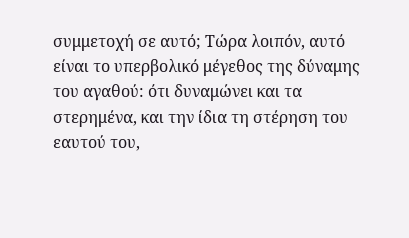συμμετοχή σε αυτό; Τώρα λοιπόν, αυτό είναι το υπερβολικό μέγεθος της δύναμης του αγαθού: ότι δυναμώνει και τα στερημένα, και την ίδια τη στέρηση του εαυτού του,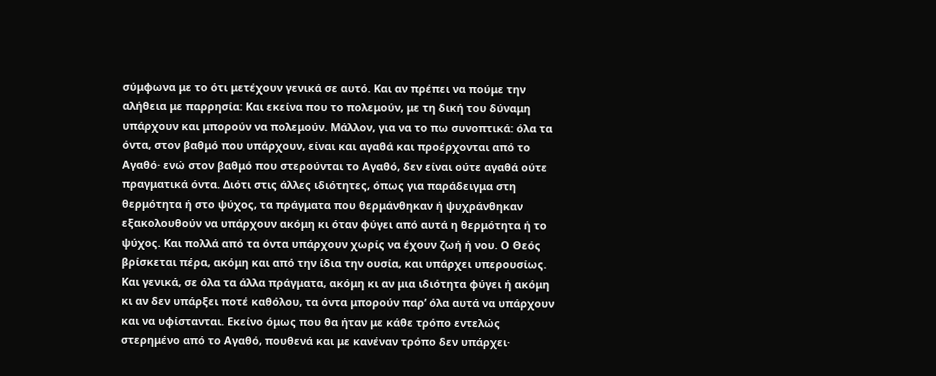σύμφωνα με το ότι μετέχουν γενικά σε αυτό. Και αν πρέπει να πούμε την αλήθεια με παρρησία: Και εκείνα που το πολεμούν, με τη δική του δύναμη υπάρχουν και μπορούν να πολεμούν. Μάλλον, για να το πω συνοπτικά: όλα τα όντα, στον βαθμό που υπάρχουν, είναι και αγαθά και προέρχονται από το Αγαθό· ενώ στον βαθμό που στερούνται το Αγαθό, δεν είναι ούτε αγαθά ούτε πραγματικά όντα. Διότι στις άλλες ιδιότητες, όπως για παράδειγμα στη θερμότητα ή στο ψύχος, τα πράγματα που θερμάνθηκαν ή ψυχράνθηκαν εξακολουθούν να υπάρχουν ακόμη κι όταν φύγει από αυτά η θερμότητα ή το ψύχος. Και πολλά από τα όντα υπάρχουν χωρίς να έχουν ζωή ή νου. Ο Θεός βρίσκεται πέρα, ακόμη και από την ίδια την ουσία, και υπάρχει υπερουσίως. Και γενικά, σε όλα τα άλλα πράγματα, ακόμη κι αν μια ιδιότητα φύγει ή ακόμη κι αν δεν υπάρξει ποτέ καθόλου, τα όντα μπορούν παρ’ όλα αυτά να υπάρχουν και να υφίστανται. Εκείνο όμως που θα ήταν με κάθε τρόπο εντελώς στερημένο από το Αγαθό, πουθενά και με κανέναν τρόπο δεν υπάρχει·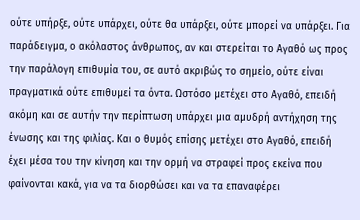ούτε υπήρξε, ούτε υπάρχει, ούτε θα υπάρξει, ούτε μπορεί να υπάρξει. Για παράδειγμα, ο ακόλαστος άνθρωπος, αν και στερείται το Αγαθό ως προς την παράλογη επιθυμία του, σε αυτό ακριβώς το σημείο, ούτε είναι πραγματικά ούτε επιθυμεί τα όντα. Ωστόσο μετέχει στο Αγαθό, επειδή ακόμη και σε αυτήν την περίπτωση υπάρχει μια αμυδρή αντήχηση της ένωσης και της φιλίας. Και ο θυμός επίσης μετέχει στο Αγαθό, επειδή έχει μέσα του την κίνηση και την ορμή να στραφεί προς εκείνα που φαίνονται κακά, για να τα διορθώσει και να τα επαναφέρει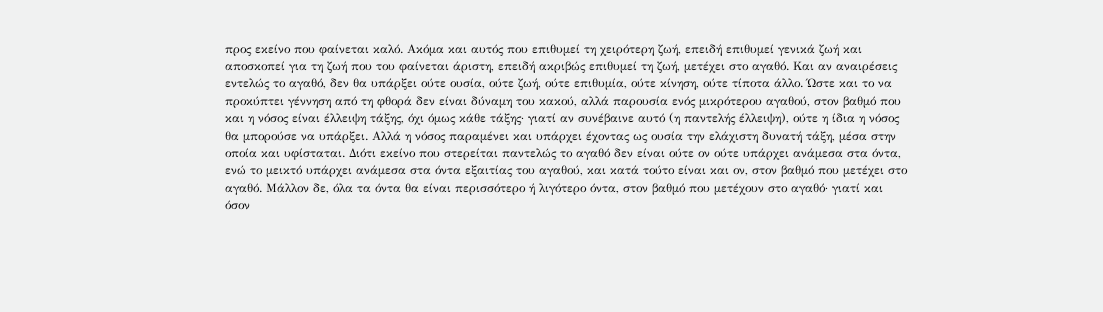προς εκείνο που φαίνεται καλό. Ακόμα και αυτός που επιθυμεί τη χειρότερη ζωή, επειδή επιθυμεί γενικά ζωή και αποσκοπεί για τη ζωή που του φαίνεται άριστη, επειδή ακριβώς επιθυμεί τη ζωή, μετέχει στο αγαθό. Και αν αναιρέσεις εντελώς το αγαθό, δεν θα υπάρξει ούτε ουσία, ούτε ζωή, ούτε επιθυμία, ούτε κίνηση, ούτε τίποτα άλλο. Ώστε και το να προκύπτει γέννηση από τη φθορά δεν είναι δύναμη του κακού, αλλά παρουσία ενός μικρότερου αγαθού, στον βαθμό που και η νόσος είναι έλλειψη τάξης, όχι όμως κάθε τάξης· γιατί αν συνέβαινε αυτό (η παντελής έλλειψη), ούτε η ίδια η νόσος θα μπορούσε να υπάρξει. Αλλά η νόσος παραμένει και υπάρχει έχοντας ως ουσία την ελάχιστη δυνατή τάξη, μέσα στην οποία και υφίσταται. Διότι εκείνο που στερείται παντελώς το αγαθό δεν είναι ούτε ον ούτε υπάρχει ανάμεσα στα όντα, ενώ το μεικτό υπάρχει ανάμεσα στα όντα εξαιτίας του αγαθού, και κατά τούτο είναι και ον, στον βαθμό που μετέχει στο αγαθό. Μάλλον δε, όλα τα όντα θα είναι περισσότερο ή λιγότερο όντα, στον βαθμό που μετέχουν στο αγαθό· γιατί και όσον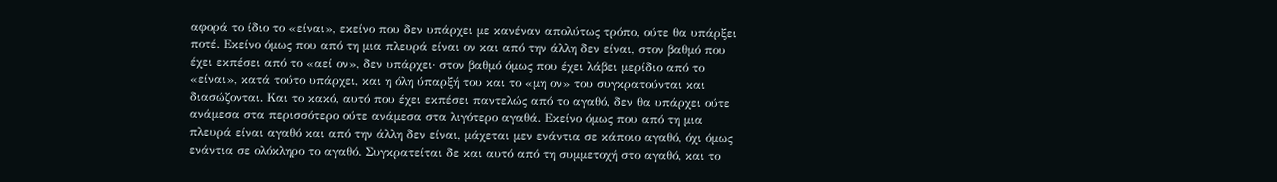αφορά το ίδιο το «είναι», εκείνο που δεν υπάρχει με κανέναν απολύτως τρόπο, ούτε θα υπάρξει ποτέ. Εκείνο όμως που από τη μια πλευρά είναι ον και από την άλλη δεν είναι, στον βαθμό που έχει εκπέσει από το «αεί ον», δεν υπάρχει· στον βαθμό όμως που έχει λάβει μερίδιο από το «είναι», κατά τούτο υπάρχει, και η όλη ύπαρξή του και το «μη ον» του συγκρατούνται και διασώζονται. Και το κακό, αυτό που έχει εκπέσει παντελώς από το αγαθό, δεν θα υπάρχει ούτε ανάμεσα στα περισσότερο ούτε ανάμεσα στα λιγότερο αγαθά. Εκείνο όμως που από τη μια πλευρά είναι αγαθό και από την άλλη δεν είναι, μάχεται μεν ενάντια σε κάποιο αγαθό, όχι όμως ενάντια σε ολόκληρο το αγαθό. Συγκρατείται δε και αυτό από τη συμμετοχή στο αγαθό, και το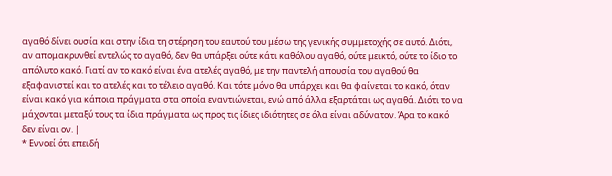αγαθό δίνει ουσία και στην ίδια τη στέρηση του εαυτού του μέσω της γενικής συμμετοχής σε αυτό. Διότι, αν απομακρυνθεί εντελώς το αγαθό, δεν θα υπάρξει ούτε κάτι καθόλου αγαθό, ούτε μεικτό, ούτε το ίδιο το απόλυτο κακό. Γιατί αν το κακό είναι ένα ατελές αγαθό, με την παντελή απουσία του αγαθού θα εξαφανιστεί και το ατελές και το τέλειο αγαθό. Και τότε μόνο θα υπάρχει και θα φαίνεται το κακό, όταν είναι κακό για κάποια πράγματα στα οποία εναντιώνεται, ενώ από άλλα εξαρτάται ως αγαθά. Διότι το να μάχονται μεταξύ τους τα ίδια πράγματα ως προς τις ίδιες ιδιότητες σε όλα είναι αδύνατον. Άρα το κακό δεν είναι ον. |
* Εννοεί ότι επειδή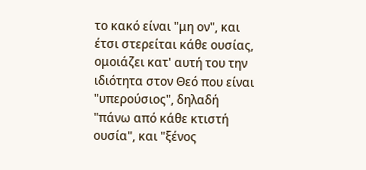το κακό είναι "μη ον", και έτσι στερείται κάθε ουσίας, ομοιάζει κατ' αυτή του την ιδιότητα στον Θεό που είναι "υπερούσιος", δηλαδή "πάνω από κάθε κτιστή ουσία", και "ξένος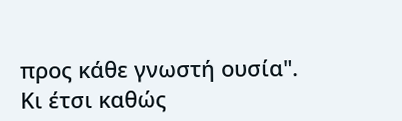προς κάθε γνωστή ουσία". Κι έτσι καθώς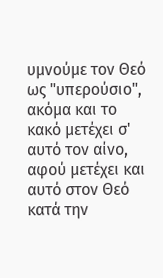υμνούμε τον Θεό ως "υπερούσιο", ακόμα και το κακό μετέχει σ' αυτό τον αίνο, αφού μετέχει και αυτό στον Θεό κατά την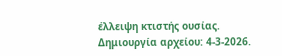έλλειψη κτιστής ουσίας.
Δημιουργία αρχείου: 4-3-2026.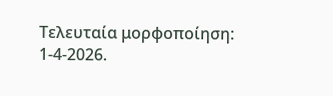Τελευταία μορφοποίηση: 1-4-2026.